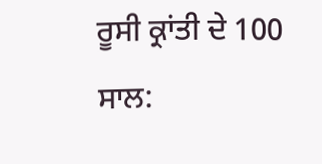ਰੂਸੀ ਕ੍ਰਾਂਤੀ ਦੇ 100 ਸਾਲ: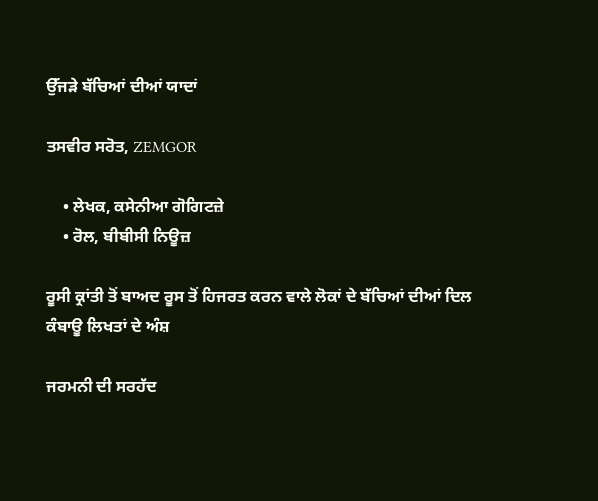ਉੱਜੜੇ ਬੱਚਿਆਂ ਦੀਆਂ ਯਾਦਾਂ

ਤਸਵੀਰ ਸਰੋਤ, ZEMGOR

    • ਲੇਖਕ, ਕਸੇਨੀਆ ਗੋਗਿਟਜ਼ੇ
    • ਰੋਲ, ਬੀਬੀਸੀ ਨਿਊਜ਼

ਰੂਸੀ ਕ੍ਰਾਂਤੀ ਤੋਂ ਬਾਅਦ ਰੂਸ ਤੋਂ ਹਿਜਰਤ ਕਰਨ ਵਾਲੇ ਲੋਕਾਂ ਦੇ ਬੱਚਿਆਂ ਦੀਆਂ ਦਿਲ ਕੰਬਾਊ ਲਿਖਤਾਂ ਦੇ ਅੰਸ਼

ਜਰਮਨੀ ਦੀ ਸਰਹੱਦ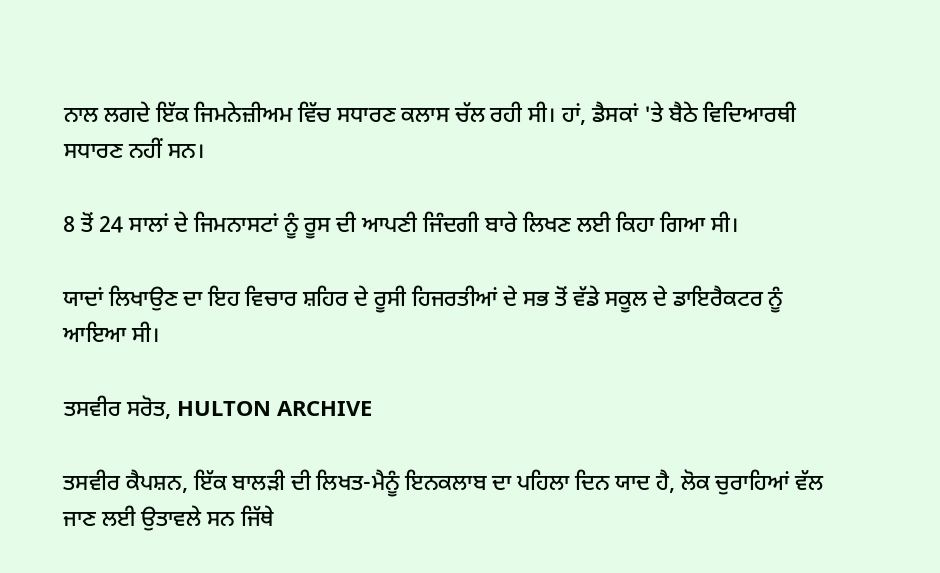ਨਾਲ ਲਗਦੇ ਇੱਕ ਜਿਮਨੇਜ਼ੀਅਮ ਵਿੱਚ ਸਧਾਰਣ ਕਲਾਸ ਚੱਲ ਰਹੀ ਸੀ। ਹਾਂ, ਡੈਸਕਾਂ 'ਤੇ ਬੈਠੇ ਵਿਦਿਆਰਥੀ ਸਧਾਰਣ ਨਹੀਂ ਸਨ।

8 ਤੋਂ 24 ਸਾਲਾਂ ਦੇ ਜਿਮਨਾਸਟਾਂ ਨੂੰ ਰੂਸ ਦੀ ਆਪਣੀ ਜਿੰਦਗੀ ਬਾਰੇ ਲਿਖਣ ਲਈ ਕਿਹਾ ਗਿਆ ਸੀ।

ਯਾਦਾਂ ਲਿਖਾਉਣ ਦਾ ਇਹ ਵਿਚਾਰ ਸ਼ਹਿਰ ਦੇ ਰੂਸੀ ਹਿਜਰਤੀਆਂ ਦੇ ਸਭ ਤੋਂ ਵੱਡੇ ਸਕੂਲ ਦੇ ਡਾਇਰੈਕਟਰ ਨੂੰ ਆਇਆ ਸੀ।

ਤਸਵੀਰ ਸਰੋਤ, HULTON ARCHIVE

ਤਸਵੀਰ ਕੈਪਸ਼ਨ, ਇੱਕ ਬਾਲੜੀ ਦੀ ਲਿਖਤ-ਮੈਨੂੰ ਇਨਕਲਾਬ ਦਾ ਪਹਿਲਾ ਦਿਨ ਯਾਦ ਹੈ, ਲੋਕ ਚੁਰਾਹਿਆਂ ਵੱਲ ਜਾਣ ਲਈ ਉਤਾਵਲੇ ਸਨ ਜਿੱਥੇ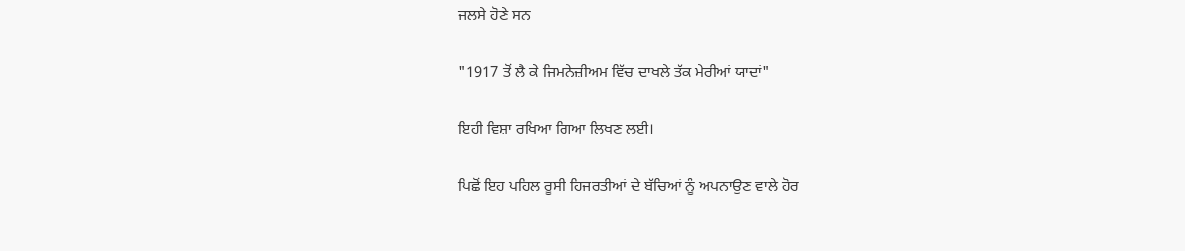ਜਲਸੇ ਹੋਣੇ ਸਨ

"1917 ਤੋਂ ਲੈ ਕੇ ਜਿਮਨੇਜ਼ੀਅਮ ਵਿੱਚ ਦਾਖਲੇ ਤੱਕ ਮੇਰੀਆਂ ਯਾਦਾਂ"

ਇਹੀ ਵਿਸ਼ਾ ਰਖਿਆ ਗਿਆ ਲਿਖਣ ਲਈ।

ਪਿਛੋਂ ਇਹ ਪਹਿਲ ਰੂਸੀ ਹਿਜਰਤੀਆਂ ਦੇ ਬੱਚਿਆਂ ਨੂੰ ਅਪਨਾਉਣ ਵਾਲੇ ਹੋਰ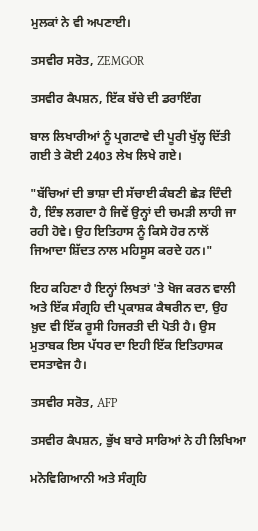ਮੁਲਕਾਂ ਨੇ ਵੀ ਅਪਣਾਈ।

ਤਸਵੀਰ ਸਰੋਤ, ZEMGOR

ਤਸਵੀਰ ਕੈਪਸ਼ਨ, ਇੱਕ ਬੱਚੇ ਦੀ ਡਰਾਇੰਗ

ਬਾਲ ਲਿਖਾਰੀਆਂ ਨੂੰ ਪ੍ਰਗਟਾਵੇ ਦੀ ਪੂਰੀ ਖੁੱਲ੍ਹ ਦਿੱਤੀ ਗਈ ਤੇ ਕੋਈ 2403 ਲੇਖ ਲਿਖੇ ਗਏ।

"ਬੱਚਿਆਂ ਦੀ ਭਾਸ਼ਾ ਦੀ ਸੱਚਾਈ ਕੰਬਣੀ ਛੇੜ ਦਿੰਦੀ ਹੈ, ਇੰਝ ਲਗਦਾ ਹੈ ਜਿਵੇਂ ਉਨ੍ਹਾਂ ਦੀ ਚਮੜੀ ਲਾਹੀ ਜਾ ਰਹੀ ਹੋਵੇ। ਉਹ ਇਤਿਹਾਸ ਨੂੰ ਕਿਸੇ ਹੋਰ ਨਾਲੋਂ ਜਿਆਦਾ ਸ਼ਿੱਦਤ ਨਾਲ ਮਹਿਸੂਸ ਕਰਦੇ ਹਨ।"

ਇਹ ਕਹਿਣਾ ਹੈ ਇਨ੍ਹਾਂ ਲਿਖਤਾਂ 'ਤੇ ਖੋਜ ਕਰਨ ਵਾਲੀ ਅਤੇ ਇੱਕ ਸੰਗ੍ਰਹਿ ਦੀ ਪ੍ਰਕਾਸ਼ਕ ਕੈਥਰੀਨ ਦਾ, ਉਹ ਖ਼ੁਦ ਵੀ ਇੱਕ ਰੂਸੀ ਹਿਜਰਤੀ ਦੀ ਪੋਤੀ ਹੈ। ਉਸ ਮੁਤਾਬਕ ਇਸ ਪੱਧਰ ਦਾ ਇਹੀ ਇੱਕ ਇਤਿਹਾਸਕ ਦਸਤਾਵੇਜ ਹੈ।

ਤਸਵੀਰ ਸਰੋਤ, AFP

ਤਸਵੀਰ ਕੈਪਸ਼ਨ, ਭੁੱਖ ਬਾਰੇ ਸਾਰਿਆਂ ਨੇ ਹੀ ਲਿਖਿਆ

ਮਨੋਵਿਗਿਆਨੀ ਅਤੇ ਸੰਗ੍ਰਹਿ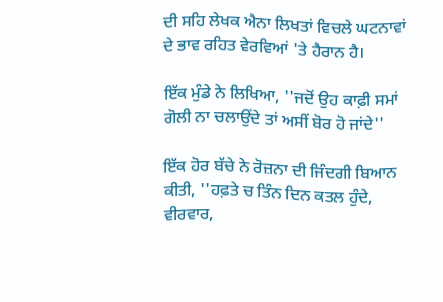ਦੀ ਸਹਿ ਲੇਖਕ ਐਨਾ ਲਿਖਤਾਂ ਵਿਚਲੇ ਘਟਨਾਵਾਂ ਦੇ ਭਾਵ ਰਹਿਤ ਵੇਰਵਿਆਂ 'ਤੇ ਹੈਰਾਨ ਹੈ।

ਇੱਕ ਮੁੰਡੇ ਨੇ ਲਿਖਿਆ, ''ਜਦੋਂ ਉਹ ਕਾਫ਼ੀ ਸਮਾਂ ਗੋਲੀ ਨਾ ਚਲਾਉਂਦੇ ਤਾਂ ਅਸੀਂ ਬੋਰ ਹੋ ਜਾਂਦੇ''

ਇੱਕ ਹੋਰ ਬੱਚੇ ਨੇ ਰੋਜ਼ਨਾ ਦੀ ਜਿੰਦਗੀ ਬਿਆਨ ਕੀਤੀ, ''ਹਫ਼ਤੇ ਚ ਤਿੰਨ ਦਿਨ ਕਤਲ ਹੁੰਦੇ, ਵੀਰਵਾਰ,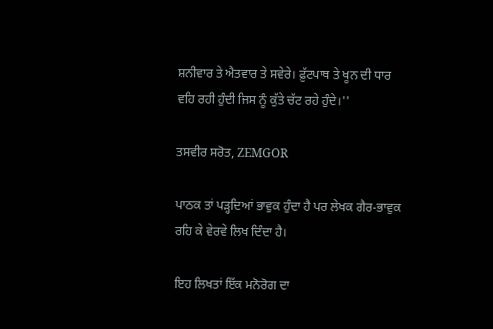ਸ਼ਨੀਵਾਰ ਤੇ ਐਤਵਾਰ ਤੇ ਸਵੇਰੇ। ਫ਼ੁੱਟਪਾਥ ਤੇ ਖੂਨ ਦੀ ਧਾਰ ਵਹਿ ਰਹੀ ਹੁੰਦੀ ਜਿਸ ਨੂੰ ਕੁੱਤੇ ਚੱਟ ਰਹੇ ਹੁੰਦੇ।''

ਤਸਵੀਰ ਸਰੋਤ, ZEMGOR

ਪਾਠਕ ਤਾਂ ਪੜ੍ਹਦਿਆਂ ਭਾਵੁਕ ਹੁੰਦਾ ਹੈ ਪਰ ਲੇਖਕ ਗੈਰ-ਭਾਵੁਕ ਰਹਿ ਕੇ ਵੇਰਵੇ ਲਿਖ ਦਿੰਦਾ ਹੈ।

ਇਹ ਲਿਖਤਾਂ ਇੱਕ ਮਨੋਰੋਗ ਦਾ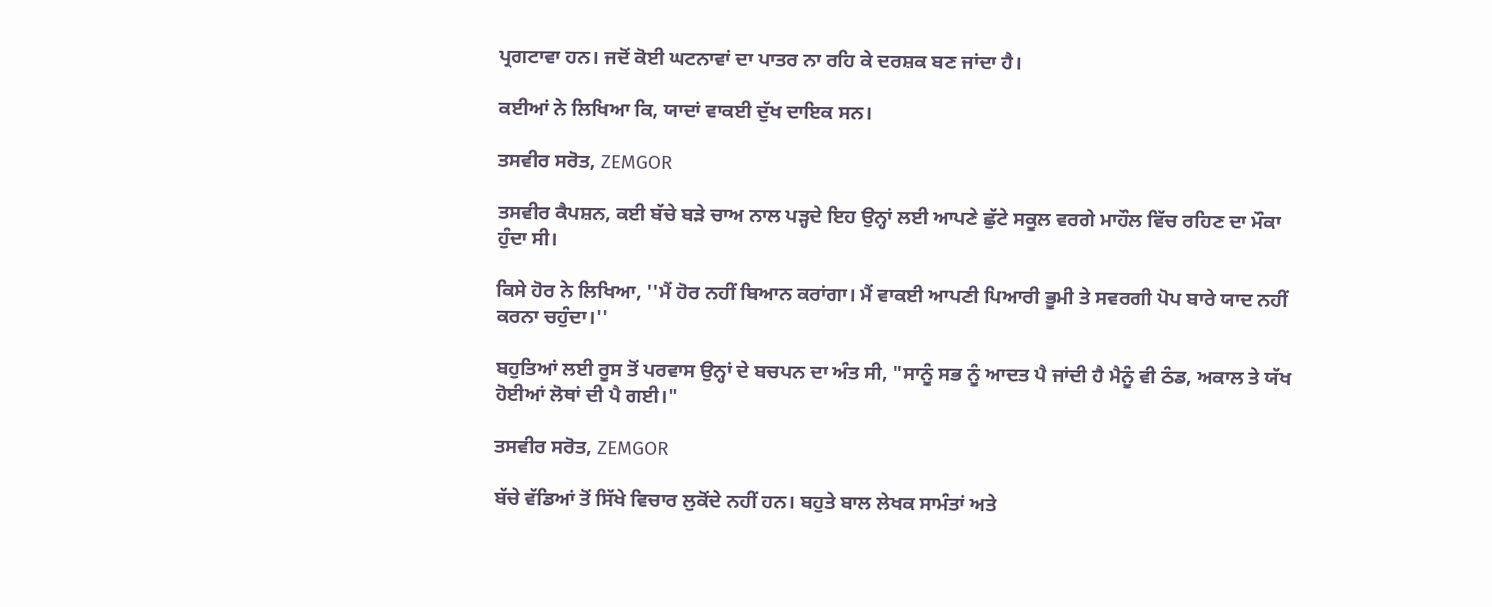ਪ੍ਰਗਟਾਵਾ ਹਨ। ਜਦੋਂ ਕੋਈ ਘਟਨਾਵਾਂ ਦਾ ਪਾਤਰ ਨਾ ਰਹਿ ਕੇ ਦਰਸ਼ਕ ਬਣ ਜਾਂਦਾ ਹੈ।

ਕਈਆਂ ਨੇ ਲਿਖਿਆ ਕਿ, ਯਾਦਾਂ ਵਾਕਈ ਦੁੱਖ ਦਾਇਕ ਸਨ।

ਤਸਵੀਰ ਸਰੋਤ, ZEMGOR

ਤਸਵੀਰ ਕੈਪਸ਼ਨ, ਕਈ ਬੱਚੇ ਬੜੇ ਚਾਅ ਨਾਲ ਪੜ੍ਹਦੇ ਇਹ ਉਨ੍ਹਾਂ ਲਈ ਆਪਣੇ ਛੁੱਟੇ ਸਕੂਲ ਵਰਗੇ ਮਾਹੌਲ ਵਿੱਚ ਰਹਿਣ ਦਾ ਮੌਕਾ ਹੁੰਦਾ ਸੀ।

ਕਿਸੇ ਹੋਰ ਨੇ ਲਿਖਿਆ, ''ਮੈਂ ਹੋਰ ਨਹੀਂ ਬਿਆਨ ਕਰਾਂਗਾ। ਮੈਂ ਵਾਕਈ ਆਪਣੀ ਪਿਆਰੀ ਭੂਮੀ ਤੇ ਸਵਰਗੀ ਪੋਪ ਬਾਰੇ ਯਾਦ ਨਹੀਂ ਕਰਨਾ ਚਹੁੰਦਾ।''

ਬਹੁਤਿਆਂ ਲਈ ਰੂਸ ਤੋਂ ਪਰਵਾਸ ਉਨ੍ਹਾਂ ਦੇ ਬਚਪਨ ਦਾ ਅੰਤ ਸੀ, "ਸਾਨੂੰ ਸਭ ਨੂੰ ਆਦਤ ਪੈ ਜਾਂਦੀ ਹੈ ਮੈਨੂੰ ਵੀ ਠੰਡ, ਅਕਾਲ ਤੇ ਯੱਖ ਹੋਈਆਂ ਲੋਥਾਂ ਦੀ ਪੈ ਗਈ।"

ਤਸਵੀਰ ਸਰੋਤ, ZEMGOR

ਬੱਚੇ ਵੱਡਿਆਂ ਤੋਂ ਸਿੱਖੇ ਵਿਚਾਰ ਲੁਕੋਂਦੇ ਨਹੀਂ ਹਨ। ਬਹੁਤੇ ਬਾਲ ਲੇਖਕ ਸਾਮੰਤਾਂ ਅਤੇ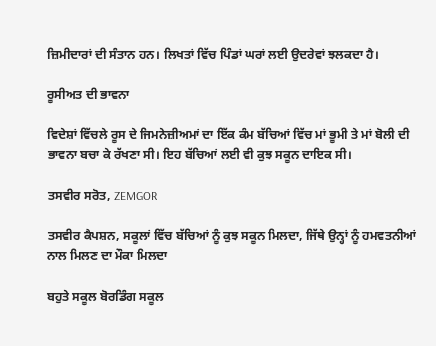ਜ਼ਿਮੀਦਾਰਾਂ ਦੀ ਸੰਤਾਨ ਹਨ। ਲਿਖਤਾਂ ਵਿੱਚ ਪਿੰਡਾਂ ਘਰਾਂ ਲਈ ਉਦਰੇਵਾਂ ਝਲਕਦਾ ਹੈ।

ਰੂਸੀਅਤ ਦੀ ਭਾਵਨਾ

ਵਿਦੇਸ਼ਾਂ ਵਿੱਚਲੇ ਰੂਸ ਦੇ ਜਿਮਨੇਜ਼ੀਅਮਾਂ ਦਾ ਇੱਕ ਕੰਮ ਬੱਚਿਆਂ ਵਿੱਚ ਮਾਂ ਭੂਮੀ ਤੇ ਮਾਂ ਬੋਲੀ ਦੀ ਭਾਵਨਾ ਬਚਾ ਕੇ ਰੱਖਣਾ ਸੀ। ਇਹ ਬੱਚਿਆਂ ਲਈ ਵੀ ਕੁਝ ਸਕੂਨ ਦਾਇਕ ਸੀ।

ਤਸਵੀਰ ਸਰੋਤ, ZEMGOR

ਤਸਵੀਰ ਕੈਪਸ਼ਨ, ਸਕੂਲਾਂ ਵਿੱਚ ਬੱਚਿਆਂ ਨੂੰ ਕੁਝ ਸਕੂਨ ਮਿਲਦਾ, ਜਿੱਥੇ ਉਨ੍ਹਾਂ ਨੂੰ ਹਮਵਤਨੀਆਂ ਨਾਲ ਮਿਲਣ ਦਾ ਮੌਕਾ ਮਿਲਦਾ

ਬਹੁਤੇ ਸਕੂਲ ਬੋਰਡਿੰਗ ਸਕੂਲ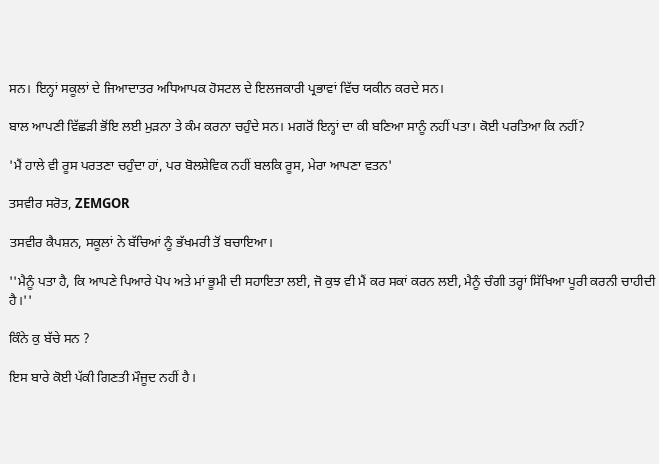ਸਨ। ਇਨ੍ਹਾਂ ਸਕੂਲਾਂ ਦੇ ਜਿਆਦਾਤਰ ਅਧਿਆਪਕ ਹੋਸਟਲ ਦੇ ਇਲਜਕਾਰੀ ਪ੍ਰਭਾਵਾਂ ਵਿੱਚ ਯਕੀਨ ਕਰਦੇ ਸਨ।

ਬਾਲ ਆਪਣੀ ਵਿੱਛੜੀ ਭੋਂਇ ਲਈ ਮੁੜਨਾ ਤੇ ਕੰਮ ਕਰਨਾ ਚਹੁੰਦੇ ਸਨ। ਮਗਰੋਂ ਇਨ੍ਹਾਂ ਦਾ ਕੀ ਬਣਿਆ ਸਾਨੂੰ ਨਹੀਂ ਪਤਾ। ਕੋਈ ਪਰਤਿਆ ਕਿ ਨਹੀਂ?

'ਮੈਂ ਹਾਲੇ ਵੀ ਰੂਸ ਪਰਤਣਾ ਚਹੁੰਦਾ ਹਾਂ, ਪਰ ਬੋਲਸ਼ੇਵਿਕ ਨਹੀਂ ਬਲਕਿ ਰੂਸ, ਮੇਰਾ ਆਪਣਾ ਵਤਨ'

ਤਸਵੀਰ ਸਰੋਤ, ZEMGOR

ਤਸਵੀਰ ਕੈਪਸ਼ਨ, ਸਕੂਲਾਂ ਨੇ ਬੱਚਿਆਂ ਨੂੰ ਭੱਖਮਰੀ ਤੋਂ ਬਚਾਇਆ।

''ਮੈਨੂੰ ਪਤਾ ਹੈ, ਕਿ ਆਪਣੇ ਪਿਆਰੇ ਪੋਪ ਅਤੇ ਮਾਂ ਭੂਮੀ ਦੀ ਸਹਾਇਤਾ ਲਈ, ਜੋ ਕੁਝ ਵੀ ਮੈਂ ਕਰ ਸਕਾਂ ਕਰਨ ਲਈ, ਮੈਨੂੰ ਚੰਗੀ ਤਰ੍ਹਾਂ ਸਿੱਖਿਆ ਪੂਰੀ ਕਰਨੀ ਚਾਹੀਦੀ ਹੈ।''

ਕਿੰਨੇ ਕੁ ਬੱਚੇ ਸਨ ?

ਇਸ ਬਾਰੇ ਕੋਈ ਪੱਕੀ ਗਿਣਤੀ ਮੌਜੂਦ ਨਹੀਂ ਹੈ।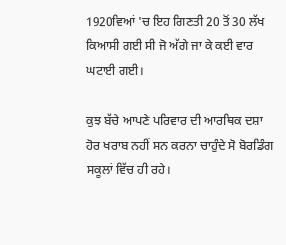1920ਵਿਆਂ 'ਚ ਇਹ ਗਿਣਤੀ 20 ਤੋਂ 30 ਲੱਖ ਕਿਆਸੀ ਗਈ ਸੀ ਜੋ ਅੱਗੇ ਜਾ ਕੇ ਕਈ ਵਾਰ ਘਟਾਈ ਗਈ।

ਕੁਝ ਬੱਚੇ ਆਪਣੇ ਪਰਿਵਾਰ ਦੀ ਆਰਥਿਕ ਦਸ਼ਾ ਹੋਰ ਖਰਾਬ ਨਹੀਂ ਸਨ ਕਰਨਾ ਚਾਹੁੰਦੇ ਸੋ ਬੋਰਡਿੰਗ ਸਕੂਲਾਂ ਵਿੱਚ ਹੀ ਰਹੇ।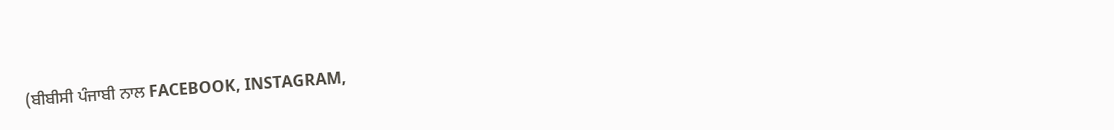(ਬੀਬੀਸੀ ਪੰਜਾਬੀ ਨਾਲ FACEBOOK, INSTAGRAM,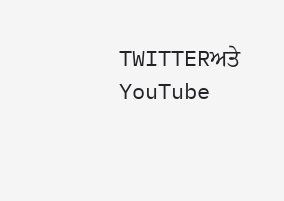TWITTERਅਤੇ YouTube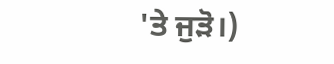'ਤੇ ਜੁੜੋ।)